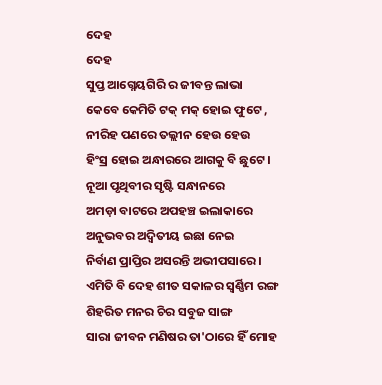ଦେହ
ଦେହ
ସୁପ୍ତ ଆଗ୍ନେୟଗିରି ର ଜୀବନ୍ତ ଲାଭା
କେବେ କେମିତି ଟକ୍ ମକ୍ ହୋଇ ଫୁଟେ ,
ନୀରିହ ପଣରେ ତଲ୍ଲୀନ ହେଉ ହେଉ
ହିଂସ୍ର ହୋଇ ଅନ୍ଧାରରେ ଆଗକୁ ବି ଛୁଟେ ।
ନୂଆ ପୃଥିବୀର ସୃଷ୍ଟି ସନ୍ଧାନରେ
ଅମଡ଼ା ବାଟରେ ଅପହଞ୍ଚ ଇଲାକାରେ
ଅନୁଭବର ଅଦ୍ୱିତୀୟ ଇଛା ନେଇ
ନିର୍ବାଣ ପ୍ରାପ୍ତିର ଅସରନ୍ତି ଅଭୀପସାରେ ।
ଏମିତି ବି ଦେହ ଶୀତ ସକାଳର ସ୍ବର୍ଣ୍ଣିମ ରଙ୍ଗ
ଶିହରିତ ମନର ଚିର ସବୁଜ ସାଙ୍ଗ
ସାରା ଜୀବନ ମଣିଷର ତା'ଠାରେ ହିଁ ମୋହ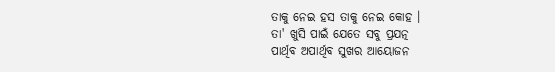ତାକୁ ନେଇ ହସ ତାକୁ ନେଇ କୋହ ।
ତା' ଖୁସି ପାଇଁ ଯେତେ ସବୁ ପ୍ରଯତ୍ନ
ପାର୍ଥିବ ଅପାର୍ଥିବ ସୁଖର ଆୟୋଜନ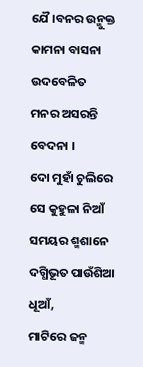ଯୈ।ବନର ଉନ୍ମୁକ୍ତ କାମନା ବାସନା
ଉଦବେଳିତ ମନର ଅସରନ୍ତି ବେଦନା ।
ଦୋ ମୁହାଁ ଚୁଲିରେ ସେ କୁହୁଳା ନିଆଁ
ସମୟର ଶ୍ମଶାନେ ଦଗ୍ଧିଭୂତ ପାଉଁଶିଆ ଧୂଆଁ,
ମାଟିରେ ଜନ୍ମ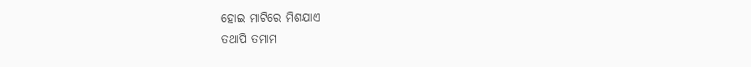ହୋଇ ମାଟିରେ ମିଶଯାଏ
ତଥାପି ତମାମ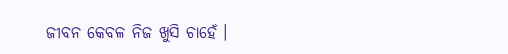ଜୀବନ କେବଳ ନିଜ ଖୁସି ଚାହେଁ ।